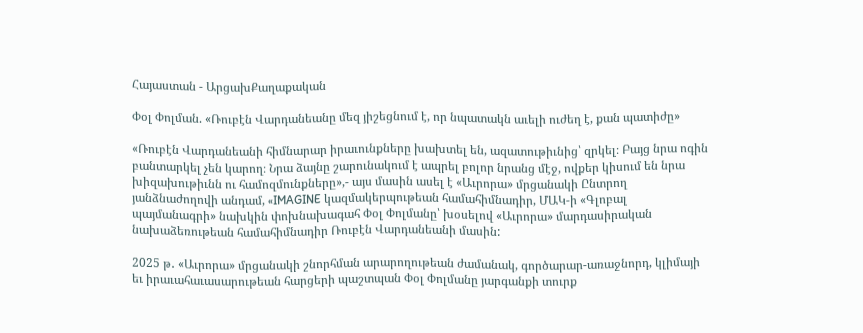Հայաստան - ԱրցախՔաղաքական

Փօլ Փոլման. «Ռուբէն Վարդանեանը մեզ յիշեցնում է, որ նպատակն աւելի ուժեղ է, քան պատիժը»

«Ռուբէն Վարդանեանի հիմնարար իրաւունքները խախտել են, ազատութիւնից՝ զրկել։ Բայց նրա ոգին բանտարկել չեն կարող։ Նրա ձայնը շարունակում է ապրել բոլոր նրանց մէջ, ովքեր կիսում են նրա խիզախութիւնն ու համոզմունքները»,- այս մասին ասել է «Աւրորա» մրցանակի Ընտրող յանձնաժողովի անդամ, «IMAGINE կազմակերպութեան համահիմնադիր, ՄԱԿ-ի «Գլոբալ պայմանագրի» նախկին փոխնախագահ Փօլ Փոլմանը՝ խօսելով «Աւրորա» մարդասիրական նախաձեռութեան համահիմնադիր Ռուբէն Վարդանեանի մասին:

2025 թ․ «Աւրորա» մրցանակի շնորհման արարողութեան ժամանակ, գործարար-առաջնորդ, կլիմայի եւ իրաւահաւասարութեան հարցերի պաշտպան Փօլ Փոլմանը յարգանքի տուրք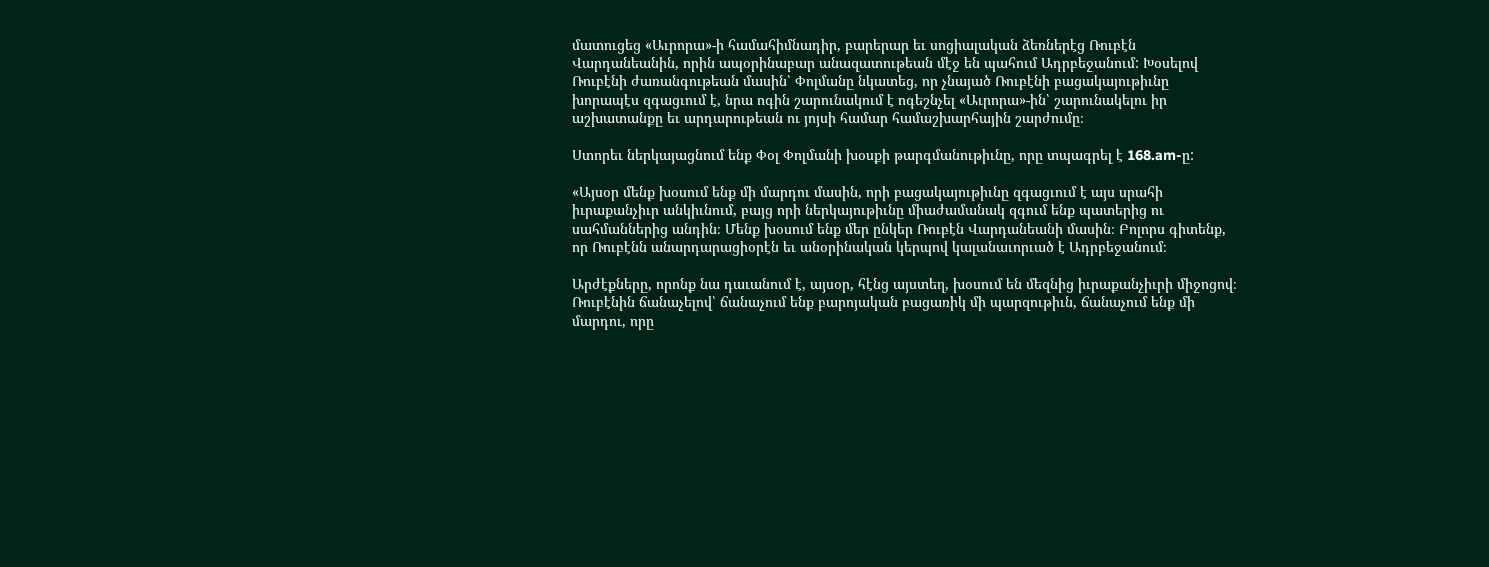մատուցեց «Աւրորա»-ի համահիմնադիր, բարերար եւ սոցիալական ձեռներէց Ռուբէն Վարդանեանին, որին ապօրինաբար անազատութեան մէջ են պահում Ադրբեջանում: Խօսելով Ռուբէնի ժառանգութեան մասին՝ Փոլմանը նկատեց, որ չնայած Ռուբէնի բացակայութիւնը խորապէս զգացւում է, նրա ոգին շարունակում է ոգեշնչել «Աւրորա»-ին՝ շարունակելու իր աշխատանքը եւ արդարութեան ու յոյսի համար համաշխարհային շարժումը։

Ստորեւ ներկայացնում ենք Փօլ Փոլմանի խօսքի թարգմանութիւնը, որը տպագրել է 168.am-ը:

«Այսօր մենք խօսում ենք մի մարդու մասին, որի բացակայութիւնը զգացւում է այս սրահի իւրաքանչիւր անկիւնում, բայց որի ներկայութիւնը միաժամանակ զգում ենք պատերից ու սահմաններից անդին։ Մենք խօսում ենք մեր ընկեր Ռուբէն Վարդանեանի մասին։ Բոլորս գիտենք, որ Ռուբէնն անարդարացիօրէն եւ անօրինական կերպով կալանաւորւած է Ադրբեջանում։

Արժէքները, որոնք նա դաւանում է, այսօր, հէնց այստեղ, խօսում են մեզնից իւրաքանչիւրի միջոցով։ Ռուբէնին ճանաչելով՝ ճանաչում ենք բարոյական բացառիկ մի պարզութիւն, ճանաչում ենք մի մարդու, որը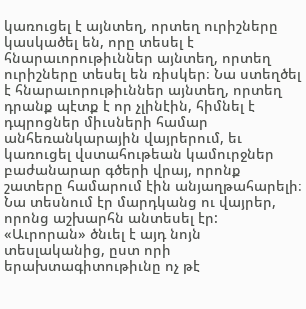կառուցել է այնտեղ, որտեղ ուրիշները կասկածել են, որը տեսել է հնարաւորութիւններ այնտեղ, որտեղ ուրիշները տեսել են ռիսկեր։ Նա ստեղծել է հնարաւորութիւններ այնտեղ, որտեղ դրանք պէտք է որ չլինէին, հիմնել է դպրոցներ միւսների համար անհեռանկարային վայրերում, եւ կառուցել վստահութեան կամուրջներ բաժանարար գծերի վրայ, որոնք շատերը համարում էին անյաղթահարելի։ Նա տեսնում էր մարդկանց ու վայրեր, որոնց աշխարհն անտեսել էր: «Աւրորան» ծնւել է այդ նոյն տեսլականից, ըստ որի երախտագիտութիւնը ոչ թէ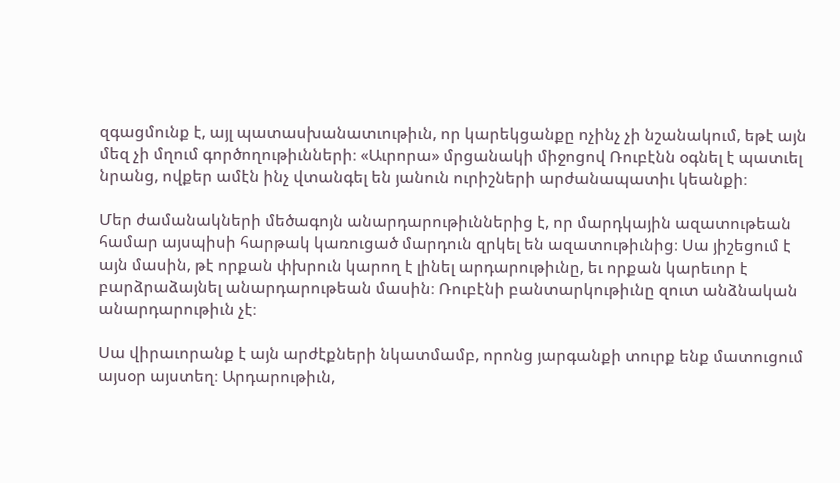զգացմունք է, այլ պատասխանատւութիւն, որ կարեկցանքը ոչինչ չի նշանակում, եթէ այն մեզ չի մղում գործողութիւնների։ «Աւրորա» մրցանակի միջոցով Ռուբէնն օգնել է պատւել նրանց, ովքեր ամէն ինչ վտանգել են յանուն ուրիշների արժանապատիւ կեանքի։

Մեր ժամանակների մեծագոյն անարդարութիւններից է, որ մարդկային ազատութեան համար այսպիսի հարթակ կառուցած մարդուն զրկել են ազատութիւնից։ Սա յիշեցում է այն մասին, թէ որքան փխրուն կարող է լինել արդարութիւնը, եւ որքան կարեւոր է բարձրաձայնել անարդարութեան մասին։ Ռուբէնի բանտարկութիւնը զուտ անձնական անարդարութիւն չէ։

Սա վիրաւորանք է այն արժէքների նկատմամբ, որոնց յարգանքի տուրք ենք մատուցում այսօր այստեղ։ Արդարութիւն,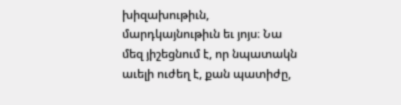խիզախութիւն, մարդկայնութիւն եւ յոյս։ Նա մեզ յիշեցնում է, որ նպատակն աւելի ուժեղ է, քան պատիժը,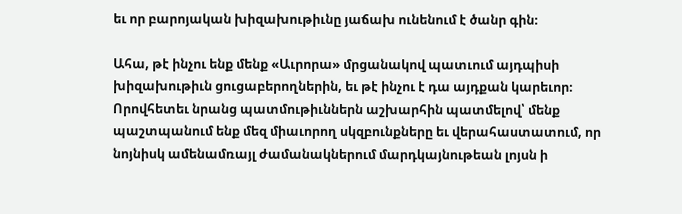եւ որ բարոյական խիզախութիւնը յաճախ ունենում է ծանր գին։

Ահա, թէ ինչու ենք մենք «Աւրորա» մրցանակով պատւում այդպիսի խիզախութիւն ցուցաբերողներին, եւ թէ ինչու է դա այդքան կարեւոր։ Որովհետեւ նրանց պատմութիւններն աշխարհին պատմելով՝ մենք պաշտպանում ենք մեզ միաւորող սկզբունքները եւ վերահաստատում, որ նոյնիսկ ամենամռայլ ժամանակներում մարդկայնութեան լոյսն ի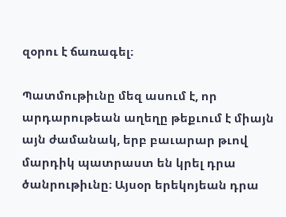զօրու է ճառագել։

Պատմութիւնը մեզ ասում է, որ արդարութեան աղեղը թեքւում է միայն այն ժամանակ, երբ բաւարար թւով մարդիկ պատրաստ են կրել դրա ծանրութիւնը։ Այսօր երեկոյեան դրա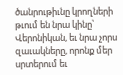ծանրութիւնը կրողների թւում են նրա կինը՝ Վերոնիկան, եւ նրա չորս զաւակները, որոնք մեր սրտերում եւ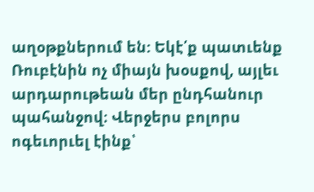աղօթքներում են: Եկէ՛ք պատւենք Ռուբէնին ոչ միայն խօսքով, այլեւ արդարութեան մեր ընդհանուր պահանջով։ Վերջերս բոլորս ոգեւորւել էինք՝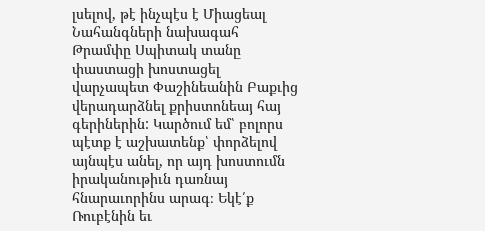լսելով, թէ ինչպէս է Միացեալ Նահանգների նախագահ Թրամփը Սպիտակ տանը փաստացի խոստացել վարչապետ Փաշինեանին Բաքւից վերադարձնել քրիստոնեայ հայ գերիներին: Կարծում եմ՝ բոլորս պէտք է աշխատենք՝ փորձելով այնպէս անել, որ այդ խոստումն իրականութիւն դառնայ հնարաւորինս արագ։ Եկէ՛ք Ռուբէնին եւ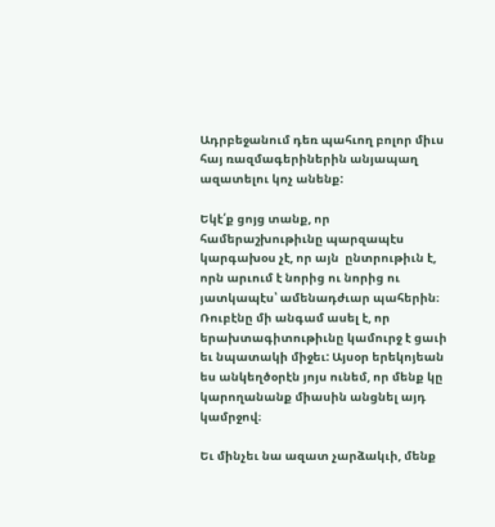Ադրբեջանում դեռ պահւող բոլոր միւս հայ ռազմագերիներին անյապաղ ազատելու կոչ անենք:

Եկէ՛ք ցոյց տանք, որ համերաշխութիւնը պարզապէս կարգախօս չէ, որ այն  ընտրութիւն է, որն արւում է նորից ու նորից ու յատկապէս՝ ամենադժւար պահերին։ Ռուբէնը մի անգամ ասել է, որ երախտագիտութիւնը կամուրջ է ցաւի եւ նպատակի միջեւ: Այսօր երեկոյեան ես անկեղծօրէն յոյս ունեմ, որ մենք կը կարողանանք միասին անցնել այդ կամրջով։

Եւ մինչեւ նա ազատ չարձակւի, մենք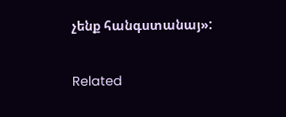չենք հանգստանայ»:

Related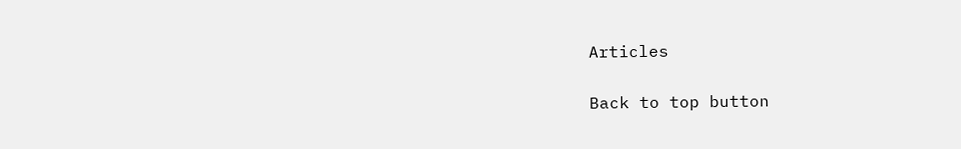Articles

Back to top button